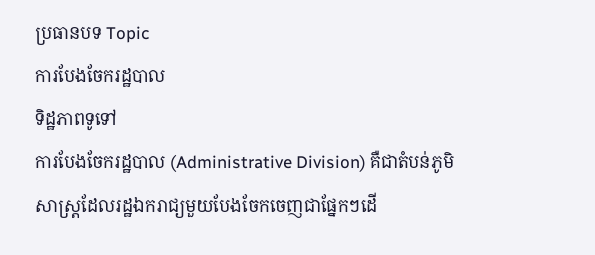ប្រធានបទ Topic
ការបែងចែករដ្ឋបាល
ទិដ្ឋភាពទូទៅ
ការបែងចែករដ្ឋបាល (Administrative Division) គឺជាតំបន់ភូមិសាស្ត្រដែលរដ្ឋឯករាជ្យមួយបែងចែកចេញជាផ្នែកៗដើ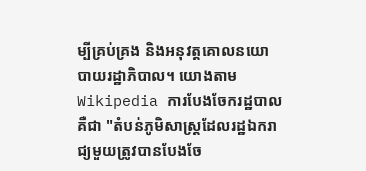ម្បីគ្រប់គ្រង និងអនុវត្តគោលនយោបាយរដ្ឋាភិបាល។ យោងតាម Wikipedia ការបែងចែករដ្ឋបាលគឺជា "តំបន់ភូមិសាស្ត្រដែលរដ្ឋឯករាជ្យមួយត្រូវបានបែងចែ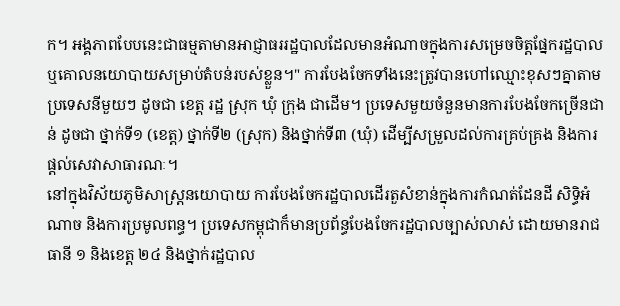ក។ អង្គភាពបែបនេះជាធម្មតាមានអាជ្ញាធររដ្ឋបាលដែលមានអំណាចក្នុងការសម្រេចចិត្តផ្នែករដ្ឋបាល ឬគោលនយោបាយសម្រាប់តំបន់របស់ខ្លួន។" ការបែងចែកទាំងនេះត្រូវបានហៅឈ្មោះខុសៗគ្នាតាមប្រទេសនីមួយៗ ដូចជា ខេត្ត រដ្ឋ ស្រុក ឃុំ ក្រុង ជាដើម។ ប្រទេសមួយចំនួនមានការបែងចែកច្រើនជាន់ ដូចជា ថ្នាក់ទី១ (ខេត្ត) ថ្នាក់ទី២ (ស្រុក) និងថ្នាក់ទី៣ (ឃុំ) ដើម្បីសម្រួលដល់ការគ្រប់គ្រង និងការផ្តល់សេវាសាធារណៈ។
នៅក្នុងវិស័យភូមិសាស្ត្រនយោបាយ ការបែងចែករដ្ឋបាលដើរតួសំខាន់ក្នុងការកំណត់ដែនដី សិទ្ធិអំណាច និងការប្រមូលពន្ធ។ ប្រទេសកម្ពុជាក៏មានប្រព័ន្ធបែងចែករដ្ឋបាលច្បាស់លាស់ ដោយមានរាជធានី ១ និងខេត្ត ២៤ និងថ្នាក់រដ្ឋបាល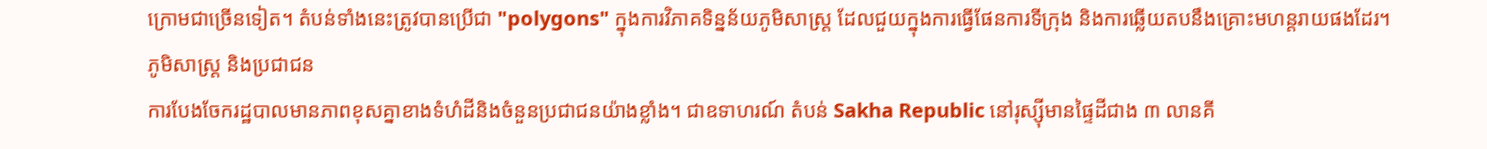ក្រោមជាច្រើនទៀត។ តំបន់ទាំងនេះត្រូវបានប្រើជា "polygons" ក្នុងការវិភាគទិន្នន័យភូមិសាស្ត្រ ដែលជួយក្នុងការធ្វើផែនការទីក្រុង និងការឆ្លើយតបនឹងគ្រោះមហន្តរាយផងដែរ។
ភូមិសាស្ត្រ និងប្រជាជន
ការបែងចែករដ្ឋបាលមានភាពខុសគ្នាខាងទំហំដីនិងចំនួនប្រជាជនយ៉ាងខ្លាំង។ ជាឧទាហរណ៍ តំបន់ Sakha Republic នៅរុស្ស៊ីមានផ្ទៃដីជាង ៣ លានគី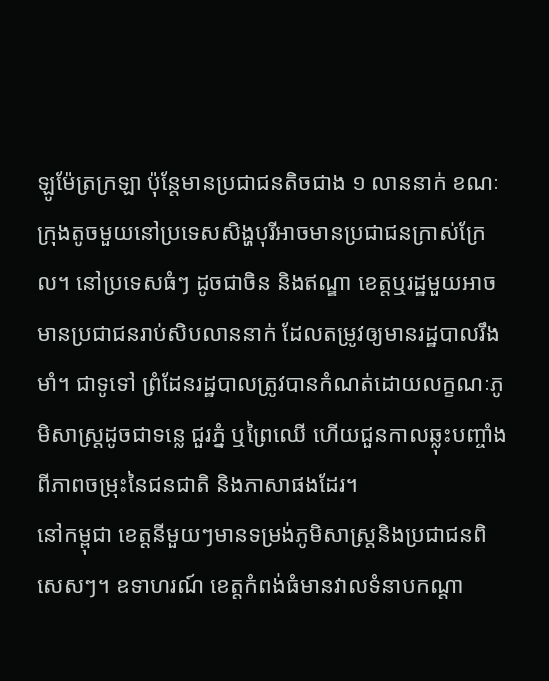ឡូម៉ែត្រក្រឡា ប៉ុន្តែមានប្រជាជនតិចជាង ១ លាននាក់ ខណៈក្រុងតូចមួយនៅប្រទេសសិង្ហបុរីអាចមានប្រជាជនក្រាស់ក្រែល។ នៅប្រទេសធំៗ ដូចជាចិន និងឥណ្ឌា ខេត្តឬរដ្ឋមួយអាចមានប្រជាជនរាប់សិបលាននាក់ ដែលតម្រូវឲ្យមានរដ្ឋបាលរឹងមាំ។ ជាទូទៅ ព្រំដែនរដ្ឋបាលត្រូវបានកំណត់ដោយលក្ខណៈភូមិសាស្ត្រដូចជាទន្លេ ជួរភ្នំ ឬព្រៃឈើ ហើយជួនកាលឆ្លុះបញ្ចាំងពីភាពចម្រុះនៃជនជាតិ និងភាសាផងដែរ។
នៅកម្ពុជា ខេត្តនីមួយៗមានទម្រង់ភូមិសាស្ត្រនិងប្រជាជនពិសេសៗ។ ឧទាហរណ៍ ខេត្តកំពង់ធំមានវាលទំនាបកណ្តា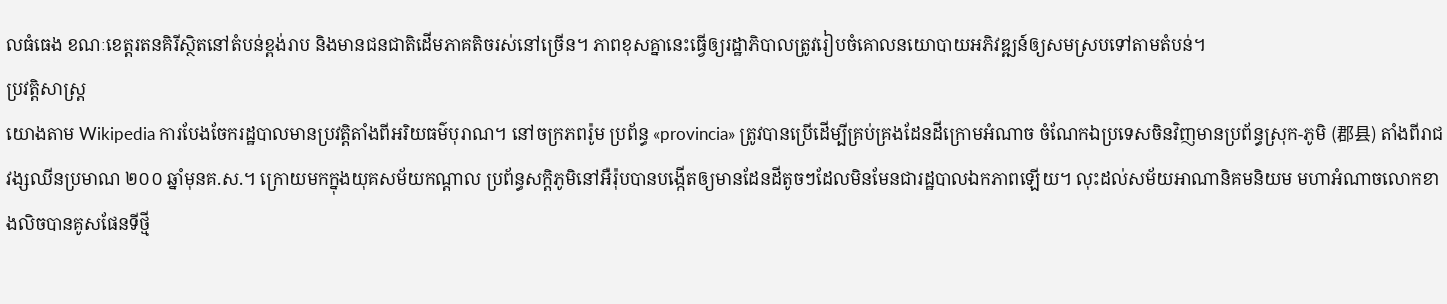លធំធេង ខណៈខេត្តរតនគិរីស្ថិតនៅតំបន់ខ្ពង់រាប និងមានជនជាតិដើមភាគតិចរស់នៅច្រើន។ ភាពខុសគ្នានេះធ្វើឲ្យរដ្ឋាភិបាលត្រូវរៀបចំគោលនយោបាយអភិវឌ្ឍន៍ឲ្យសមស្របទៅតាមតំបន់។
ប្រវត្តិសាស្ត្រ
យោងតាម Wikipedia ការបែងចែករដ្ឋបាលមានប្រវត្តិតាំងពីអរិយធម៌បុរាណ។ នៅចក្រភពរ៉ូម ប្រព័ន្ធ «provincia» ត្រូវបានប្រើដើម្បីគ្រប់គ្រងដែនដីក្រោមអំណាច ចំណែកឯប្រទេសចិនវិញមានប្រព័ន្ធស្រុក-ភូមិ (郡县) តាំងពីរាជវង្សឈីនប្រមាណ ២០០ ឆ្នាំមុនគ.ស.។ ក្រោយមកក្នុងយុគសម័យកណ្តាល ប្រព័ន្ធសក្តិភូមិនៅអឺរ៉ុបបានបង្កើតឲ្យមានដែនដីតូចៗដែលមិនមែនជារដ្ឋបាលឯកភាពឡើយ។ លុះដល់សម័យអាណានិគមនិយម មហាអំណាចលោកខាងលិចបានគូសផែនទីថ្មី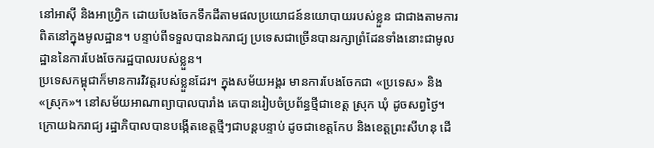នៅអាស៊ី និងអាហ្វ្រិក ដោយបែងចែកទឹកដីតាមផលប្រយោជន៍នយោបាយរបស់ខ្លួន ជាជាងតាមការពិតនៅក្នុងមូលដ្ឋាន។ បន្ទាប់ពីទទួលបានឯករាជ្យ ប្រទេសជាច្រើនបានរក្សាព្រំដែនទាំងនោះជាមូលដ្ឋាននៃការបែងចែករដ្ឋបាលរបស់ខ្លួន។
ប្រទេសកម្ពុជាក៏មានការវិវត្តរបស់ខ្លួនដែរ។ ក្នុងសម័យអង្គរ មានការបែងចែកជា «ប្រទេស» និង «ស្រុក»។ នៅសម័យអាណាព្យាបាលបារាំង គេបានរៀបចំប្រព័ន្ធថ្មីជាខេត្ត ស្រុក ឃុំ ដូចសព្វថ្ងៃ។ ក្រោយឯករាជ្យ រដ្ឋាភិបាលបានបង្កើតខេត្តថ្មីៗជាបន្តបន្ទាប់ ដូចជាខេត្តកែប និងខេត្តព្រះសីហនុ ដើ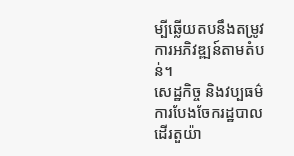ម្បីឆ្លើយតបនឹងតម្រូវការអភិវឌ្ឍន៍តាមតំបន់។
សេដ្ឋកិច្ច និងវប្បធម៌
ការបែងចែករដ្ឋបាលដើរតួយ៉ា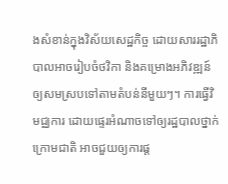ងសំខាន់ក្នុងវិស័យសេដ្ឋកិច្ច ដោយសាររដ្ឋាភិបាលអាចរៀបចំថវិកា និងគម្រោងអភិវឌ្ឍន៍ឲ្យសមស្របទៅតាមតំបន់នីមួយៗ។ ការធ្វើវិមជ្ឈការ ដោយផ្ទេរអំណាចទៅឲ្យរដ្ឋបាលថ្នាក់ក្រោមជាតិ អាចជួយឲ្យការផ្ត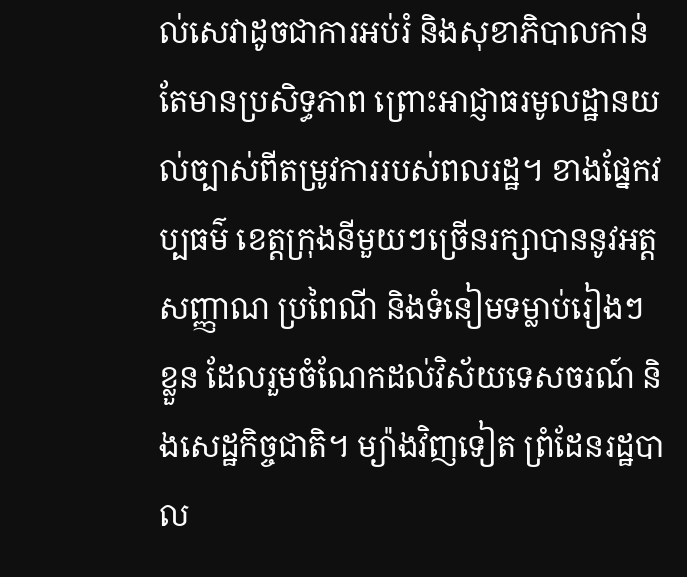ល់សេវាដូចជាការអប់រំ និងសុខាភិបាលកាន់តែមានប្រសិទ្ធភាព ព្រោះអាជ្ញាធរមូលដ្ឋានយល់ច្បាស់ពីតម្រូវការរបស់ពលរដ្ឋ។ ខាងផ្នែកវប្បធម៌ ខេត្តក្រុងនីមួយៗច្រើនរក្សាបាននូវអត្តសញ្ញាណ ប្រពៃណី និងទំនៀមទម្លាប់រៀងៗខ្លួន ដែលរួមចំណែកដល់វិស័យទេសចរណ៍ និងសេដ្ឋកិច្ចជាតិ។ ម្យ៉ាងវិញទៀត ព្រំដែនរដ្ឋបាល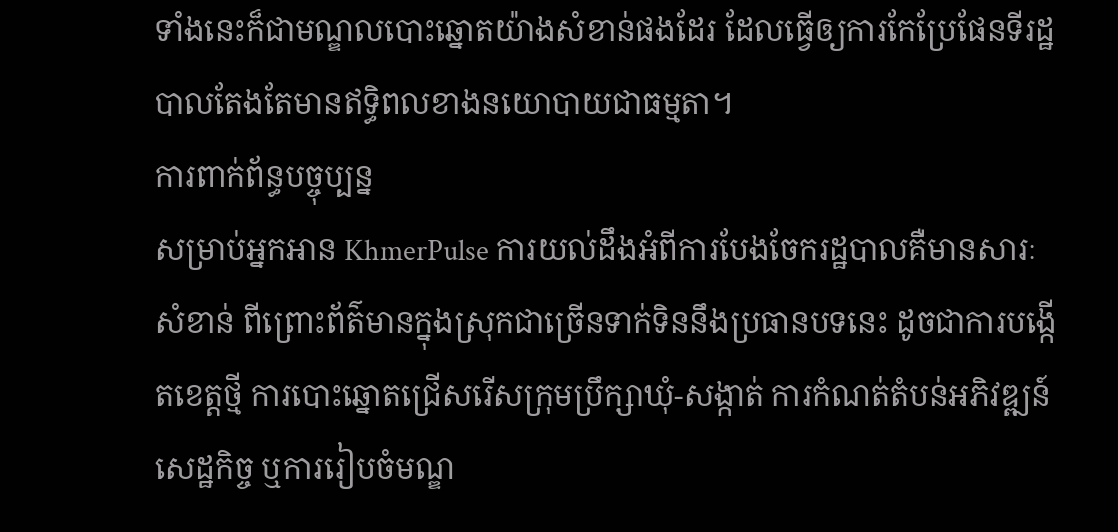ទាំងនេះក៏ជាមណ្ឌលបោះឆ្នោតយ៉ាងសំខាន់ផងដែរ ដែលធ្វើឲ្យការកែប្រែផែនទីរដ្ឋបាលតែងតែមានឥទ្ធិពលខាងនយោបាយជាធម្មតា។
ការពាក់ព័ន្ធបច្ចុប្បន្ន
សម្រាប់អ្នកអាន KhmerPulse ការយល់ដឹងអំពីការបែងចែករដ្ឋបាលគឺមានសារៈសំខាន់ ពីព្រោះព័ត៌មានក្នុងស្រុកជាច្រើនទាក់ទិននឹងប្រធានបទនេះ ដូចជាការបង្កើតខេត្តថ្មី ការបោះឆ្នោតជ្រើសរើសក្រុមប្រឹក្សាឃុំ-សង្កាត់ ការកំណត់តំបន់អភិវឌ្ឍន៍សេដ្ឋកិច្ច ឬការរៀបចំមណ្ឌ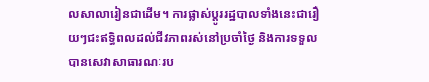លសាលារៀនជាដើម។ ការផ្លាស់ប្តូររដ្ឋបាលទាំងនេះជារឿយៗជះឥទ្ធិពលដល់ជីវភាពរស់នៅប្រចាំថ្ងៃ និងការទទួលបានសេវាសាធារណៈរប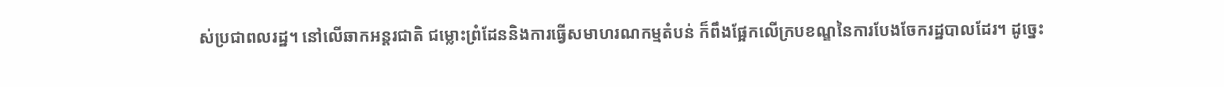ស់ប្រជាពលរដ្ឋ។ នៅលើឆាកអន្តរជាតិ ជម្លោះព្រំដែននិងការធ្វើសមាហរណកម្មតំបន់ ក៏ពឹងផ្អែកលើក្របខណ្ឌនៃការបែងចែករដ្ឋបាលដែរ។ ដូច្នេះ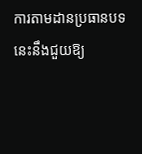ការតាមដានប្រធានបទនេះនឹងជួយឱ្យ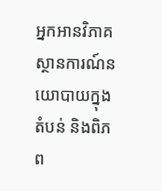អ្នកអានវិភាគស្ថានការណ៍នយោបាយក្នុងតំបន់ និងពិភព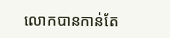លោកបានកាន់តែ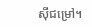ស៊ីជម្រៅ។